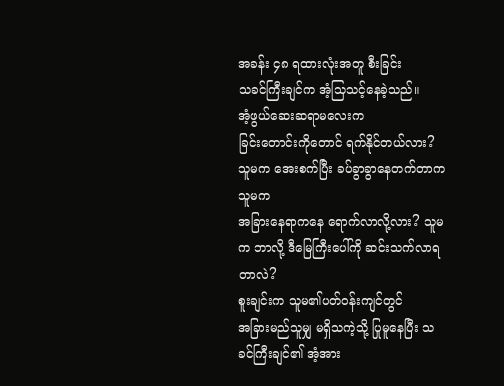အခန်း ၄၈ ရထားလုံးအတူ စီးခြင်း
သခင်ကြီးချင်က အံ့သြသင့်နေခဲ့သည်။
အံ့ဖွယ်ဆေးဆရာမလေးက
ခြင်းတောင်းကိုတောင် ရက်နိုင်တယ်လား? သူမက အေးစက်ပြီး ခပ်ခွာခွာနေတက်တာက သူမက
အခြားနေရာကနေ ရောက်လာလို့လား? သူမက ဘာလို့ ဒီမြေကြီးပေါ်ကို ဆင်းသက်လာရတာလဲ?
စူးချင်းက သူမ၏ပတ်ဝန်းကျင်တွင်
အခြားမည်သူမျှ မရှိသကဲ့သို့ ပြုမူနေပြီး သခင်ကြီးချင်၏ အံ့အား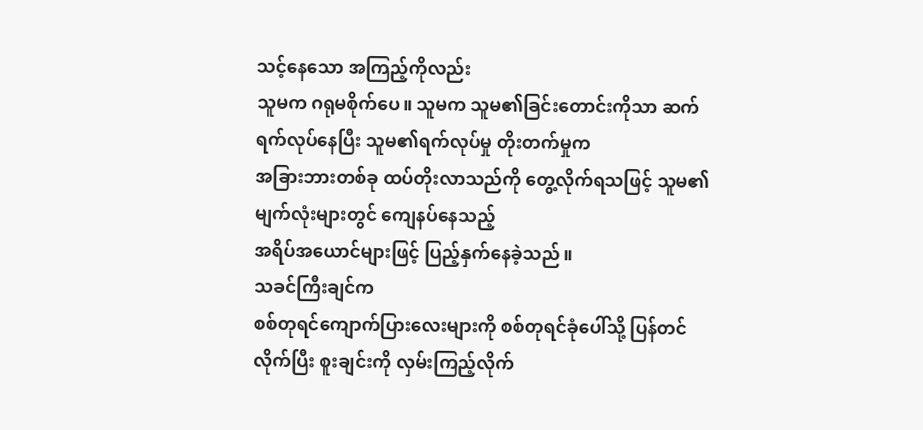သင့်နေသော အကြည့်ကိုလည်း
သူမက ဂရုမစိုက်ပေ။ သူမက သူမ၏ခြင်းတောင်းကိုသာ ဆက်ရက်လုပ်နေပြီး သူမ၏ရက်လုပ်မှု တိုးတက်မှုက
အခြားဘားတစ်ခု ထပ်တိုးလာသည်ကို တွေ့လိုက်ရသဖြင့် သူမ၏ မျက်လုံးများတွင် ကျေနပ်နေသည့်
အရိပ်အယောင်များဖြင့် ပြည့်နှက်နေခဲ့သည်။
သခင်ကြီးချင်က
စစ်တုရင်ကျောက်ပြားလေးများကို စစ်တုရင်ခုံပေါ်သို့ ပြန်တင်လိုက်ပြီး စူးချင်းကို လှမ်းကြည့်လိုက်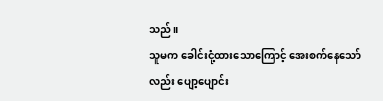သည်။
သူမက ခေါင်းငုံ့ထားသောကြောင့် အေးစက်နေသော်လည်း ပျော့ပျောင်း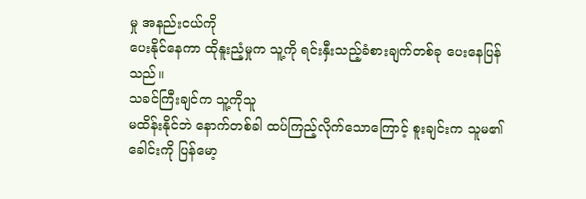မှု အနည်းငယ်ကို
ပေးနိုင်နေကာ ထိုနူးညံ့မှုက သူ့ကို ရင်းနှီးသည့်ခံစားချက်တစ်ခု ပေးနေပြန်သည်။
သခင်ကြီးချင်က သူ့ကိုသူ
မထိန်းနိုင်ဘဲ နောက်တစ်ခါ ထပ်ကြည့်လိုက်သောကြောင့် စူးချင်းက သူမ၏ခေါင်းကို ပြန်မော့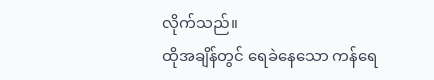လိုက်သည်။
ထိုအချိန်တွင် ရေခဲနေသော ကန်ရေ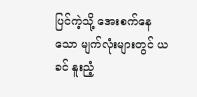ပြင်ကဲ့သို့ အေးစက်နေသော မျက်လုံးများတွင် ယခင် နူးညံ့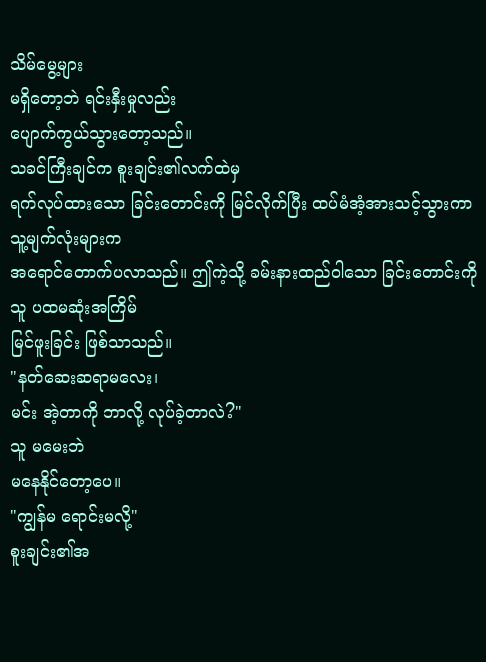သိမ်မွေ့များ
မရှိတော့ဘဲ ရင်းနှီးမှုလည်း
ပျောက်ကွယ်သွားတော့သည်။
သခင်ကြီးချင်က စူးချင်း၏လက်ထဲမှ
ရက်လုပ်ထားသော ခြင်းတောင်းကို မြင်လိုက်ပြီး ထပ်မံအံ့အားသင့်သွားကာ သူ့မျက်လုံးများက
အရောင်တောက်ပလာသည်။ ဤကဲ့သို့ ခမ်းနားထည်ဝါသော ခြင်းတောင်းကို သူ ပထမဆုံးအကြိမ်
မြင်ဖူးခြင်း ဖြစ်သာသည်။
"နတ်ဆေးဆရာမလေး၊
မင်း အဲ့တာကို ဘာလို့ လုပ်ခဲ့တာလဲ?"
သူ မမေးဘဲ
မနေနိုင်တော့ပေ။
"ကျွန်မ ရောင်းမလို့"
စူးချင်း၏အ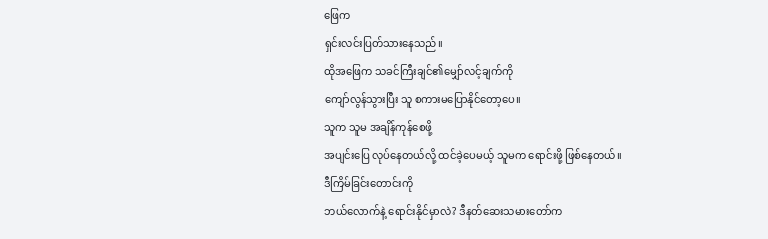ဖြေက
ရှင်းလင်းပြတ်သားနေသည်။
ထိုအဖြေက သခင်ကြီးချင်၏မျှော်လင့်ချက်ကို
ကျော်လွန်သွားပြီး သူ စကားမပြောနိုင်တော့ပေ။
သူက သူမ အချိန်ကုန်စေဖို့
အပျင်းပြေ လုပ်နေတယ်လို့ ထင်ခဲ့ပေမယ့် သူမက ရောင်းဖို့ ဖြစ်နေတယ်။
ဒီကြိမ်ခြင်းတောင်းကို
ဘယ်လောက်နဲ့ ရောင်းနိုင်မှာလဲ? ဒီနတ်ဆေးသမားတော်က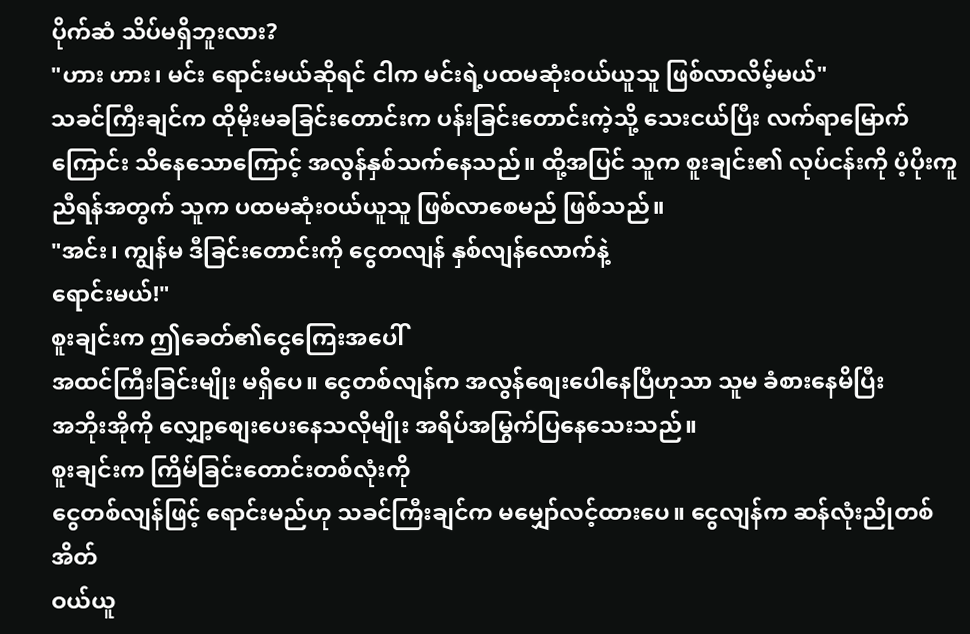ပိုက်ဆံ သိပ်မရှိဘူးလား?
"ဟား ဟား၊ မင်း ရောင်းမယ်ဆိုရင် ငါက မင်းရဲ့ပထမဆုံးဝယ်ယူသူ ဖြစ်လာလိမ့်မယ်"
သခင်ကြီးချင်က ထိုမိုးမခခြင်းတောင်းက ပန်းခြင်းတောင်းကဲ့သို့ သေးငယ်ပြီး လက်ရာမြောက်ကြောင်း သိနေသောကြောင့် အလွန်နှစ်သက်နေသည်။ ထို့အပြင် သူက စူးချင်း၏ လုပ်ငန်းကို ပံ့ပိုးကူညီရန်အတွက် သူက ပထမဆုံးဝယ်ယူသူ ဖြစ်လာစေမည် ဖြစ်သည်။
"အင်း၊ ကျွန်မ ဒီခြင်းတောင်းကို ငွေတလျန် နှစ်လျန်လောက်နဲ့
ရောင်းမယ်!"
စူးချင်းက ဤခေတ်၏ငွေကြေးအပေါ်
အထင်ကြီးခြင်းမျိုး မရှိပေ။ ငွေတစ်လျန်က အလွန်စျေးပေါနေပြီဟုသာ သူမ ခံစားနေမိပြီး
အဘိုးအိုကို လျှော့စျေးပေးနေသလိုမျိုး အရိပ်အမြွက်ပြနေသေးသည်။
စူးချင်းက ကြိမ်ခြင်းတောင်းတစ်လုံးကို
ငွေတစ်လျန်ဖြင့် ရောင်းမည်ဟု သခင်ကြီးချင်က မမျှော်လင့်ထားပေ။ ငွေလျန်က ဆန်လုံးညိုတစ်အိတ်
ဝယ်ယူ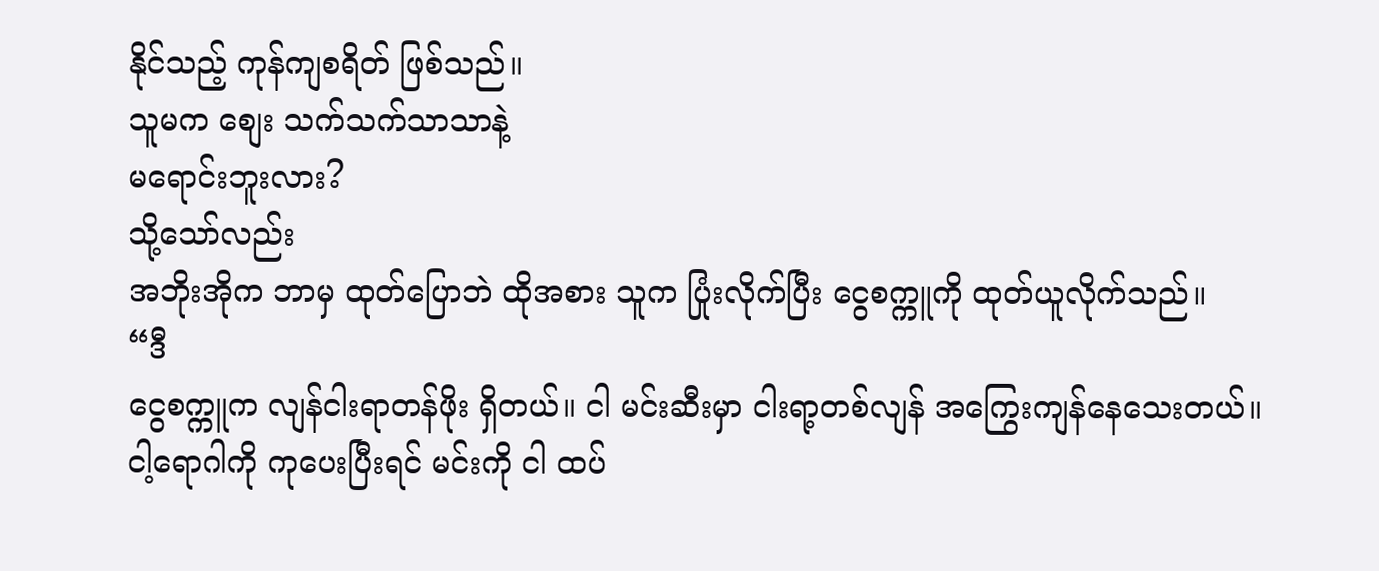နိုင်သည့် ကုန်ကျစရိတ် ဖြစ်သည်။
သူမက စျေး သက်သက်သာသာနဲ့
မရောင်းဘူးလား?
သို့သော်လည်း
အဘိုးအိုက ဘာမှ ထုတ်ပြောဘဲ ထိုအစား သူက ပြုံးလိုက်ပြီး ငွေစက္ကူကို ထုတ်ယူလိုက်သည်။
“ဒီ
ငွေစက္ကူက လျန်ငါးရာတန်ဖိုး ရှိတယ်။ ငါ မင်းဆီးမှာ ငါးရာ့တစ်လျန် အကြွေးကျန်နေသေးတယ်။
ငါ့ရောဂါကို ကုပေးပြီးရင် မင်းကို ငါ ထပ်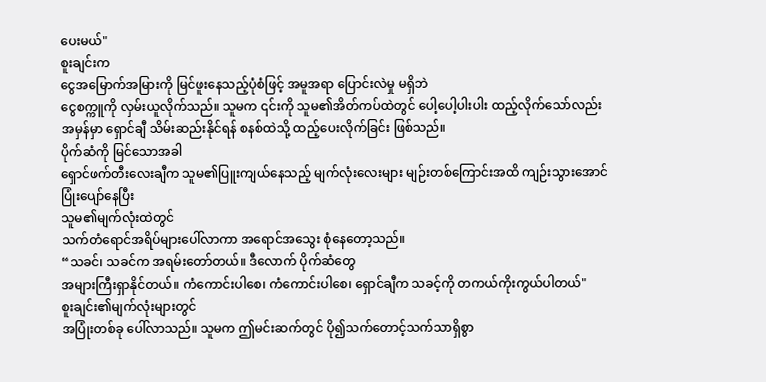ပေးမယ်"
စူးချင်းက
ငွေအမြောက်အမြားကို မြင်ဖူးနေသည့်ပုံစံဖြင့် အမူအရာ ပြောင်းလဲမှု မရှိဘဲ
ငွေစက္ကူကို လှမ်းယူလိုက်သည်။ သူမက ၎င်းကို သူမ၏အိတ်ကပ်ထဲတွင် ပေါ့ပေါ့ပါးပါး ထည့်လိုက်သော်လည်း
အမှန်မှာ ရှောင်ချီ သိမ်းဆည်းနိုင်ရန် စနစ်ထဲသို့ ထည့်ပေးလိုက်ခြင်း ဖြစ်သည်။
ပိုက်ဆံကို မြင်သောအခါ
ရှောင်ဖက်တီးလေးချီက သူမ၏ပြူးကျယ်နေသည့် မျက်လုံးလေးများ မျဉ်းတစ်ကြောင်းအထိ ကျဉ်းသွားအောင်
ပြုံးပျော်နေပြီး
သူမ၏မျက်လုံးထဲတွင်
သက်တံရောင်အရိပ်များပေါ်လာကာ အရောင်အသွေး စုံနေတော့သည်။
“သခင်၊ သခင်က အရမ်းတော်တယ်။ ဒီလောက် ပိုက်ဆံတွေ
အများကြီးရှာနိုင်တယ်။ ကံကောင်းပါစေ၊ ကံကောင်းပါစေ၊ ရှောင်ချီက သခင့်ကို တကယ်ကိုးကွယ်ပါတယ်"
စူးချင်း၏မျက်လုံးများတွင်
အပြုံးတစ်ခု ပေါ်လာသည်။ သူမက ဤမင်းဆက်တွင် ပို၍သက်တောင့်သက်သာရှိစွာ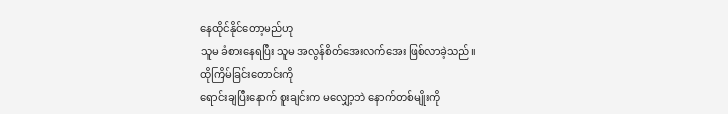နေထိုင်နိုင်တော့မည်ဟု
သူမ ခံစားနေရပြီး သူမ အလွန်စိတ်အေးလက်အေး ဖြစ်လာခဲ့သည်။
ထိုကြိမ်ခြင်းတောင်းကို
ရောင်းချပြီးနောက် စူးချင်းက မလျှော့ဘဲ နောက်တစ်မျိုးကို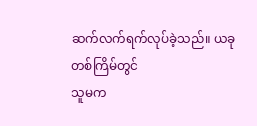ဆက်လက်ရက်လုပ်ခဲ့သည်။ ယခုတစ်ကြိမ်တွင်
သူမက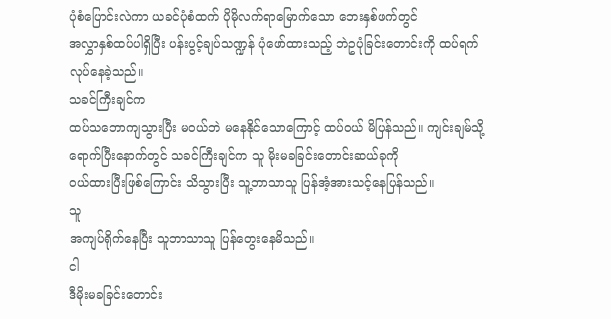ပုံစံပြောင်းလဲကာ ယခင်ပုံစံထက် ပိုမိုလက်ရာမြောက်သော ဘေးနှစ်ဖက်တွင်
အလွှာနှစ်ထပ်ပါရှိပြီး ပန်းပွင့်ချပ်သဏ္ဍန် ပုံဖော်ထားသည့် ဘဲဥပုံခြင်းတောင်းကို ထပ်ရက်လုပ်နေခဲ့သည်။
သခင်ကြီးချင်က
ထပ်သဘောကျသွားပြီး မဝယ်ဘဲ မနေနိုင်သောကြောင့် ထပ်ဝယ် မိပြန်သည်။ ကျင်းချမ်သို့
ရောက်ပြီးနောက်တွင် သခင်ကြီးချင်က သူ မိုးမခခြင်းတောင်းဆယ်ခုကို
ဝယ်ထားပြီးဖြစ်ကြောင်း သိသွားပြီး သူ့ဘာသာသူ ပြန်အံ့အားသင့်နေပြန်သည်။
သူ
အကျပ်ရိုက်နေပြီး သူဘာသာသူ ပြန်တွေးနေမိသည်။
ငါ
ဒီမိုးမခခြင်းတောင်း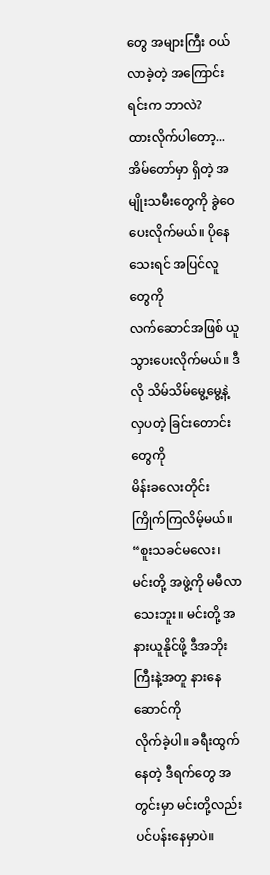တွေ အများကြီး ဝယ်လာခဲ့တဲ့ အကြောင်းရင်းက ဘာလဲ?
ထားလိုက်ပါတော့...
အိမ်တော်မှာ ရှိတဲ့ အမျိုးသမီးတွေကို ခွဲဝေပေးလိုက်မယ်။ ပိုနေသေးရင် အပြင်လူတွေကို
လက်ဆောင်အဖြစ် ယူသွားပေးလိုက်မယ်။ ဒီလို သိမ်သိမ်မွေ့မွေ့နဲ့ လှပတဲ့ ခြင်းတောင်းတွေကို
မိန်းခလေးတိုင်း ကြိုက်ကြလိမ့်မယ်။
“စူးသခင်မလေး၊
မင်းတို့ အဖွဲ့ကို မမီလာသေးဘူး။ မင်းတို့ အနားယူနိုင်ဖို့ ဒီအဘိုးကြီးနဲ့အတူ နားနေဆောင်ကို
လိုက်ခဲ့ပါ။ ခရီးထွက်နေတဲ့ ဒီရက်တွေ အတွင်းမှာ မင်းတို့လည်း ပင်ပန်းနေမှာပဲ။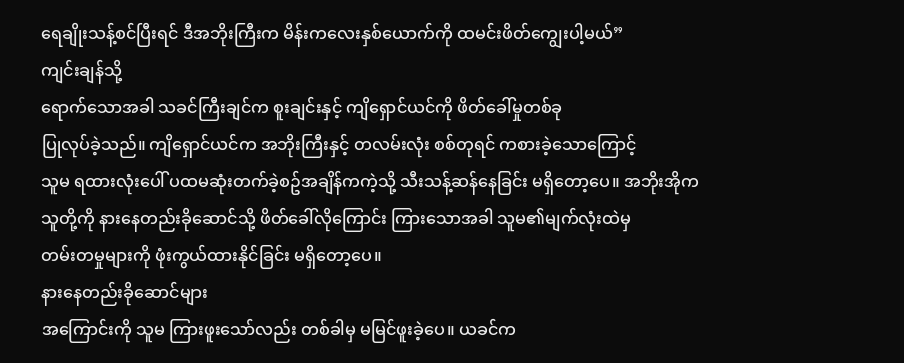ရေချိုးသန့်စင်ပြီးရင် ဒီအဘိုးကြီးက မိန်းကလေးနှစ်ယောက်ကို ထမင်းဖိတ်ကျွေးပါ့မယ်”
ကျင်းချန်သို့
ရောက်သောအခါ သခင်ကြီးချင်က စူးချင်းနှင့် ကျိရှောင်ယင်ကို ဖိတ်ခေါ်မှုတစ်ခု
ပြုလုပ်ခဲ့သည်။ ကျိရှောင်ယင်က အဘိုးကြီးနှင့် တလမ်းလုံး စစ်တုရင် ကစားခဲ့သောကြောင့်
သူမ ရထားလုံးပေါ် ပထမဆုံးတက်ခဲ့စဥ်အချိန်ကကဲ့သို့ သီးသန့်ဆန်နေခြင်း မရှိတော့ပေ။ အဘိုးအိုက
သူတို့ကို နားနေတည်းခိုဆောင်သို့ ဖိတ်ခေါ်လိုကြောင်း ကြားသောအခါ သူမ၏မျက်လုံးထဲမှ
တမ်းတမှုများကို ဖုံးကွယ်ထားနိုင်ခြင်း မရှိတော့ပေ။
နားနေတည်းခိုဆောင်များ
အကြောင်းကို သူမ ကြားဖူးသော်လည်း တစ်ခါမှ မမြင်ဖူးခဲ့ပေ။ ယခင်က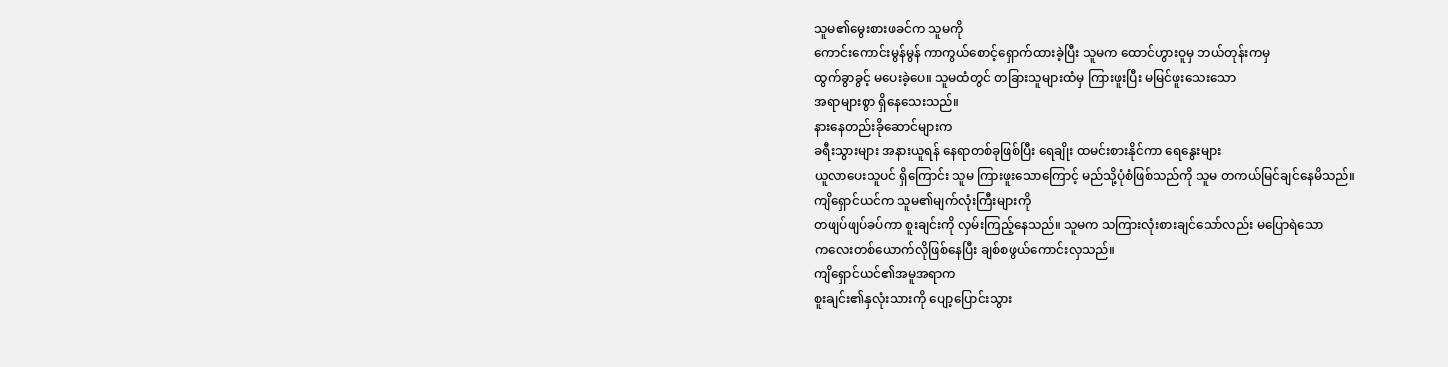သူမ၏မွေးစားဖခင်က သူမကို
ကောင်းကောင်းမွန်မွန် ကာကွယ်စောင့်ရှောက်ထားခဲ့ပြီး သူမက ထောင်ဟွားဝူမှ ဘယ်တုန်းကမှ
ထွက်ခွာခွင့် မပေးခဲ့ပေ။ သူမထံတွင် တခြားသူများထံမှ ကြားဖူးပြီး မမြင်ဖူးသေးသော
အရာများစွာ ရှိနေသေးသည်။
နားနေတည်းခိုဆောင်များက
ခရီးသွားများ အနားယူရန် နေရာတစ်ခုဖြစ်ပြီး ရေချိုး ထမင်းစားနိုင်ကာ ရေနွေးများ
ယူလာပေးသူပင် ရှိကြောင်း သူမ ကြားဖူးသောကြောင့် မည်သို့ပုံစံဖြစ်သည်ကို သူမ တကယ်မြင်ချင်နေမိသည်။
ကျိရှောင်ယင်က သူမ၏မျက်လုံးကြီးများကို
တဖျပ်ဖျပ်ခပ်ကာ စူးချင်းကို လှမ်းကြည့်နေသည်။ သူမက သကြားလုံးစားချင်သော်လည်း မပြောရဲသော
ကလေးတစ်ယောက်လိုဖြစ်နေပြီး ချစ်စဖွယ်ကောင်းလှသည်။
ကျိရှောင်ယင်၏အမူအရာက
စူးချင်း၏နှလုံးသားကို ပျော့ပြောင်းသွား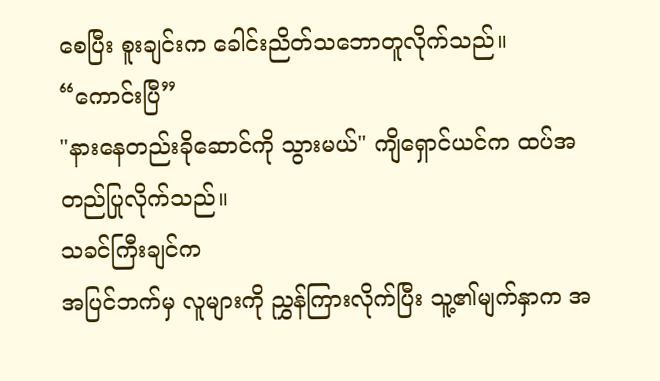စေပြီး စူးချင်းက ခေါင်းညိတ်သဘောတူလိုက်သည်။
“ကောင်းပြီ”
"နားနေတည်းခိုဆောင်ကို သွားမယ်" ကျိရှောင်ယင်က ထပ်အတည်ပြုလိုက်သည်။
သခင်ကြီးချင်က
အပြင်ဘက်မှ လူများကို ညွှန်ကြားလိုက်ပြီး သူ့၏မျက်နှာက အ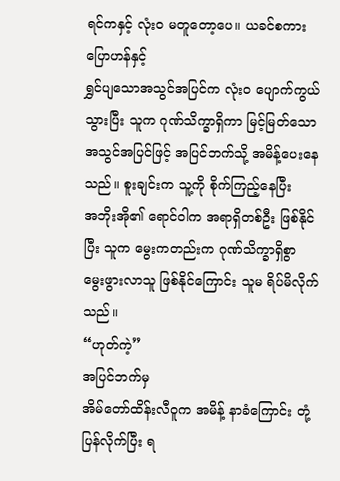ရင်ကနှင့် လုံးဝ မတူတော့ပေ။ ယခင်စကားပြောဟန်နှင့်
ရွှင်ပျသောအသွင်အပြင်က လုံးဝ ပျောက်ကွယ်သွားပြီး သူက ဂုဏ်သိက္ခာရှိကာ မြင့်မြတ်သော
အသွင်အပြင်ဖြင့် အပြင်ဘက်သို့ အမိန့်ပေးနေသည်။ စူးချင်းက သူ့ကို စိုက်ကြည့်နေပြီး
အဘိုးအို၏ ရောင်ဝါက အရာရှိတစ်ဦး ဖြစ်နိုင်ပြီး သူက မွေးကတည်းက ဂုဏ်သိက္ခာရှိစွာ
မွေးဖွားလာသူ ဖြစ်နိုင်ကြောင်း သူမ ရိပ်မိလိုက်သည်။
“ဟုတ်ကဲ့”
အပြင်ဘက်မှ
အိမ်တော်ထိန်းလီဝူက အမိန့် နာခံကြောင်း တုံ့ပြန်လိုက်ပြီး ရ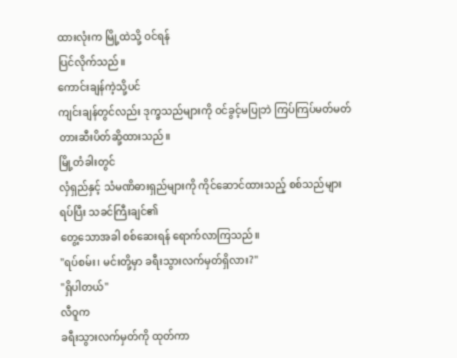ထားလုံးက မြို့ထဲသို့ ဝင်ရန်
ပြင်လိုက်သည်။
ကောင်းချန်ကဲ့သို့ပင်
ကျင်းချန်တွင်လည်း ဒုက္ခသည်များကို ဝင်ခွင့်မပြုဘဲ ကြပ်ကြပ်မတ်မတ် တားဆီးပိတ်ဆို့ထားသည်။
မြို့တံခါးတွင်
လှံရှည်နှင့် သံမဏိဓားရှည်များကို ကိုင်ဆောင်ထားသည့် စစ်သည်များရပ်ပြီး သခင်ကြီးချင်၏
တွေ့သောအခါ စစ်ဆေးရန် ရောက်လာကြသည်။
"ရပ်စမ်း၊ မင်းတို့မှာ ခရီးသွားလက်မှတ်ရှိလား?"
"ရှိပါတယ်"
လီဝူက
ခရီးသွားလက်မှတ်ကို ထုတ်ကာ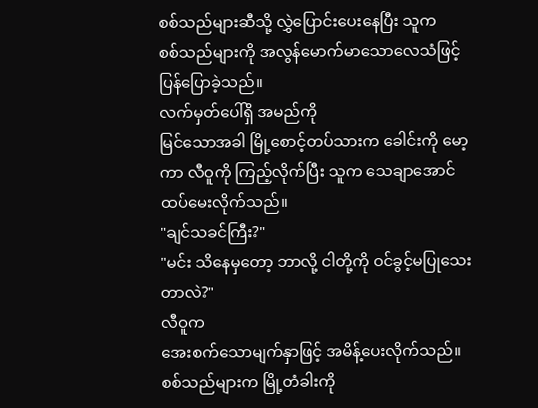စစ်သည်များဆီသို့ လွှဲပြောင်းပေးနေပြီး သူက
စစ်သည်များကို အလွန်မောက်မာသောလေသံဖြင့် ပြန်ပြောခဲ့သည်။
လက်မှတ်ပေါ်ရှိ အမည်ကို
မြင်သောအခါ မြို့စောင့်တပ်သားက ခေါင်းကို မော့ကာ လီဝူကို ကြည့်လိုက်ပြီး သူက သေချာအောင်
ထပ်မေးလိုက်သည်။
"ချင်သခင်ကြီး?"
"မင်း သိနေမှတော့ ဘာလို့ ငါတို့ကို ဝင်ခွင့်မပြုသေးတာလဲ?"
လီဝူက
အေးစက်သောမျက်နှာဖြင့် အမိန့်ပေးလိုက်သည်။ စစ်သည်များက မြို့တံခါးကို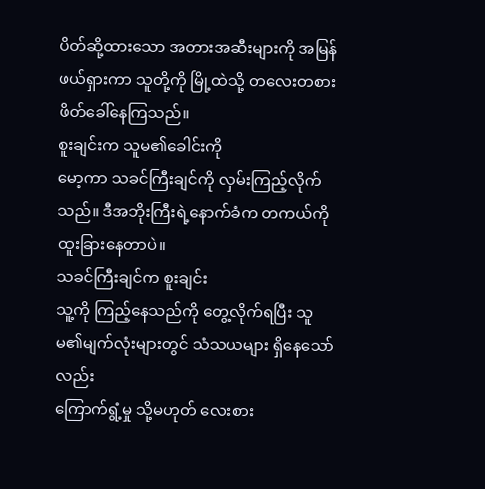ပိတ်ဆို့ထားသော အတားအဆီးများကို အမြန်ဖယ်ရှားကာ သူတို့ကို မြို့ထဲသို့ တလေးတစား
ဖိတ်ခေါ်နေကြသည်။
စူးချင်းက သူမ၏ခေါင်းကို
မော့ကာ သခင်ကြီးချင်ကို လှမ်းကြည့်လိုက်သည်။ ဒီအဘိုးကြီးရဲ့နောက်ခံက တကယ်ကို ထူးခြားနေတာပဲ။
သခင်ကြီးချင်က စူးချင်း
သူ့ကို ကြည့်နေသည်ကို တွေ့လိုက်ရပြီး သူမ၏မျက်လုံးများတွင် သံသယများ ရှိနေသော်လည်း
ကြောက်ရွံ့မှု သို့မဟုတ် လေးစား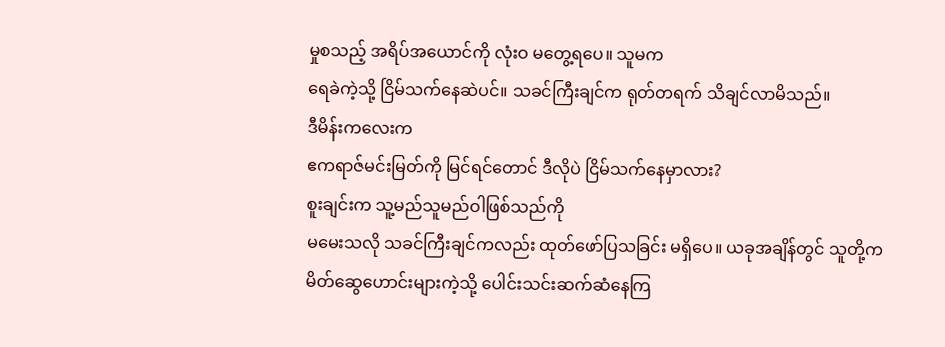မှုစသည့် အရိပ်အယောင်ကို လုံးဝ မတွေ့ရပေ။ သူမက
ရေခဲကဲ့သို့ ငြိမ်သက်နေဆဲပင်။ သခင်ကြီးချင်က ရုတ်တရက် သိချင်လာမိသည်။
ဒီမိန်းကလေးက
ဧကရာဇ်မင်းမြတ်ကို မြင်ရင်တောင် ဒီလိုပဲ ငြိမ်သက်နေမှာလား?
စူးချင်းက သူ့မည်သူမည်ဝါဖြစ်သည်ကို
မမေးသလို သခင်ကြီးချင်ကလည်း ထုတ်ဖော်ပြသခြင်း မရှိပေ။ ယခုအချိန်တွင် သူတို့က
မိတ်ဆွေဟောင်းများကဲ့သို့ ပေါင်းသင်းဆက်ဆံနေကြ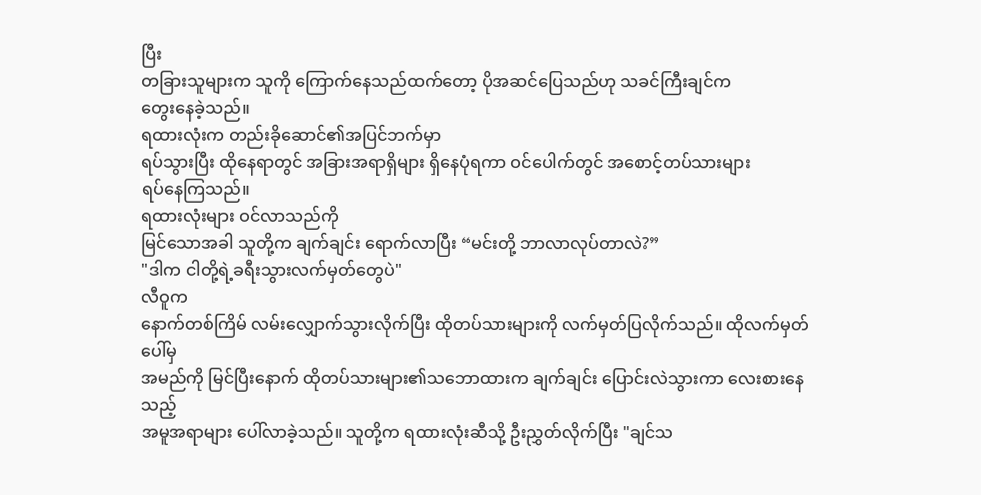ပြီး
တခြားသူများက သူကို ကြောက်နေသည်ထက်တော့ ပိုအဆင်ပြေသည်ဟု သခင်ကြီးချင်က
တွေးနေခဲ့သည်။
ရထားလုံးက တည်းခိုဆောင်၏အပြင်ဘက်မှာ
ရပ်သွားပြီး ထိုနေရာတွင် အခြားအရာရှိများ ရှိနေပုံရကာ ဝင်ပေါက်တွင် အစောင့်တပ်သားများ
ရပ်နေကြသည်။
ရထားလုံးများ ဝင်လာသည်ကို
မြင်သောအခါ သူတို့က ချက်ချင်း ရောက်လာပြီး “မင်းတို့ ဘာလာလုပ်တာလဲ?”
"ဒါက ငါတို့ရဲ့ခရီးသွားလက်မှတ်တွေပဲ"
လီဝူက
နောက်တစ်ကြိမ် လမ်းလျှောက်သွားလိုက်ပြီး ထိုတပ်သားများကို လက်မှတ်ပြလိုက်သည်။ ထိုလက်မှတ်ပေါ်မှ
အမည်ကို မြင်ပြီးနောက် ထိုတပ်သားများ၏သဘောထားက ချက်ချင်း ပြောင်းလဲသွားကာ လေးစားနေသည့်
အမူအရာများ ပေါ်လာခဲ့သည်။ သူတို့က ရထားလုံးဆီသို့ ဦးညွှတ်လိုက်ပြီး "ချင်သ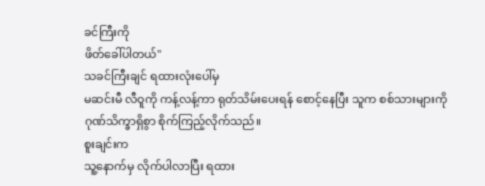ခင်ကြီးကို
ဖိတ်ခေါ်ပါတယ်"
သခင်ကြီးချင် ရထားလုံးပေါ်မှ
မဆင်းမီ လီဝူကို ကန့်လန့်ကာ ရုတ်သိမ်းပေးရန် စောင့်နေပြီး သူက စစ်သားများကို
ဂုဏ်သိက္ခာရှိစွာ စိုက်ကြည့်လိုက်သည်။
စူးချင်းက
သူ့နောက်မှ လိုက်ပါလာပြီး ရထား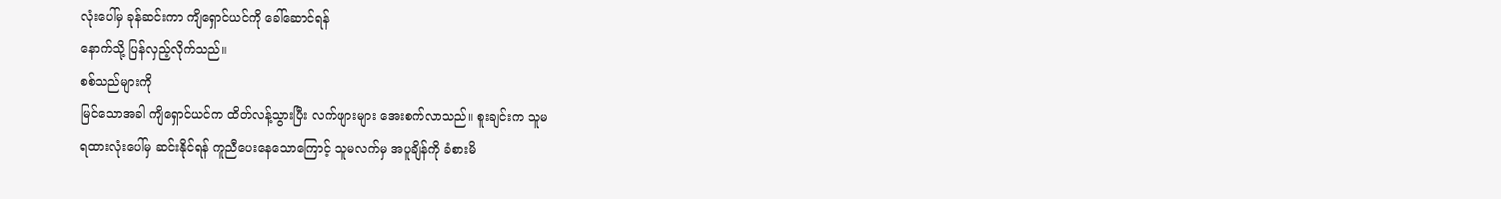လုံးပေါ်မှ ခုန်ဆင်းကာ ကျိရှောင်ယင်ကို ခေါ်ဆောင်ရန်
နောက်သို့ ပြန်လှည့်လိုက်သည်။
စစ်သည်များကို
မြင်သောအခါ ကျိရှောင်ယင်က ထိတ်လန့်သွားပြီး လက်ဖျားများ အေးစက်လာသည်။ စူးချင်းက သူမ
ရထားလုံးပေါ်မှ ဆင်းနိုင်ရန် ကူညီပေးနေသောကြောင့် သူမလက်မှ အပူချိန်ကို ခံစားမိ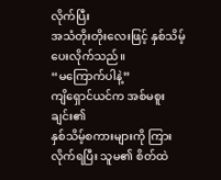လိုက်ပြီး
အသံတိုးတိုးလေးဖြင့် နှစ်သိမ့်ပေးလိုက်သည်။
“မကြောက်ပါနဲ့”
ကျိရှောင်ယင်က အစ်မစူးချင်း၏
နှစ်သိမ့်စကားများကို ကြားလိုက်ရပြီး သူမ၏ စိတ်ထဲ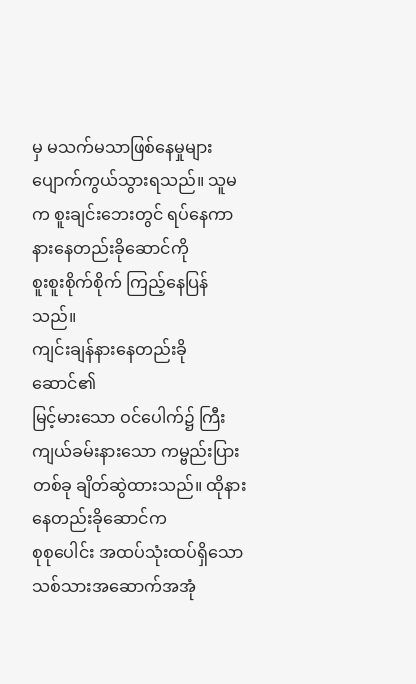မှ မသက်မသာဖြစ်နေမှုများ
ပျောက်ကွယ်သွားရသည်။ သူမက စူးချင်းဘေးတွင် ရပ်နေကာ နားနေတည်းခိုဆောင်ကို
စူးစူးစိုက်စိုက် ကြည့်နေပြန်သည်။
ကျင်းချန်နားနေတည်းခိုဆောင်၏
မြင့်မားသော ဝင်ပေါက်၌ ကြီးကျယ်ခမ်းနားသော ကမ္ဗည်းပြားတစ်ခု ချိတ်ဆွဲထားသည်။ ထိုနားနေတည်းခိုဆောင်က
စုစုပေါင်း အထပ်သုံးထပ်ရှိသော သစ်သားအဆောက်အအုံ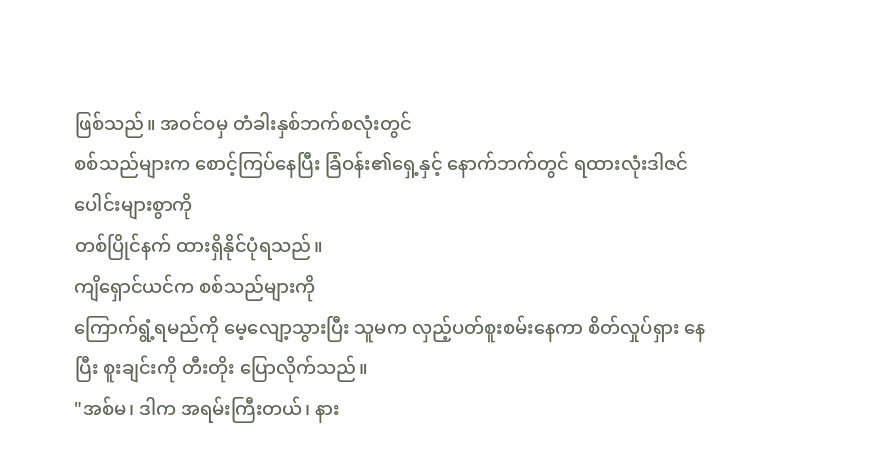ဖြစ်သည်။ အဝင်ဝမှ တံခါးနှစ်ဘက်စလုံးတွင်
စစ်သည်များက စောင့်ကြပ်နေပြီး ခြံဝန်း၏ရှေ့နှင့် နောက်ဘက်တွင် ရထားလုံးဒါဇင်ပေါင်းများစွာကို
တစ်ပြိုင်နက် ထားရှိနိုင်ပုံရသည်။
ကျိရှောင်ယင်က စစ်သည်များကို
ကြောက်ရွံ့ရမည်ကို မေ့လျော့သွားပြီး သူမက လှည့်ပတ်စူးစမ်းနေကာ စိတ်လှုပ်ရှား နေပြီး စူးချင်းကို တီးတိုး ပြောလိုက်သည်။
"အစ်မ၊ ဒါက အရမ်းကြီးတယ်၊ နား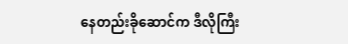နေတည်းခိုဆောင်က ဒီလိုကြီး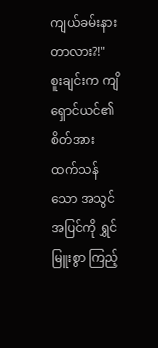ကျယ်ခမ်းနားတာလား?!"
စူးချင်းက ကျိရှောင်ယင်၏
စိတ်အားထက်သန်သော အသွင်အပြင်ကို ရွှင်မြူးစွာ ကြည့်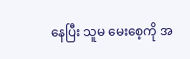နေပြီး သူမ မေးစေ့ကို အ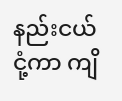နည်းငယ်
ငုံ့ကာ ကျိ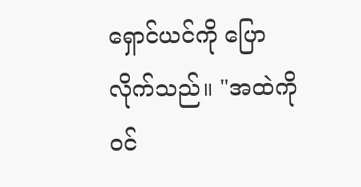ရှောင်ယင်ကို ပြောလိုက်သည်။ "အထဲကို ဝင်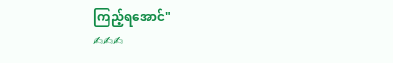ကြည့်ရအောင်"
✍✍✍